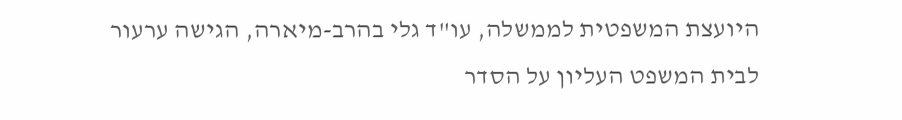היועצת המשפטית לממשלה, עו"ד גלי בהרב-מיארה, הגישה ערעור לבית המשפט העליון על הסדר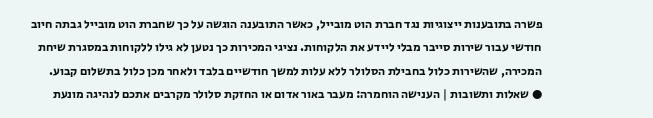פשרה בתובענות ייצוגיות נגד חברת הוט מובייל, כאשר התובענה הוגשה על כך שחברת הוט מובייל גבתה חיוב חודשי עבור שירות סייבר מבלי ליידע את הלקוחות. נציגי המכירות כך נטען לא גילו ללקוחות במסגרת שיחת המכירה, שהשירות כלול בחבילת הסלולר ללא עלות למשך חודשיים בלבד ולאחר מכן כלול בתשלום קבוע.
● שאלות ותשובות | הענישה הוחמרה: מעבר באור אדום או החזקת סלולר מקרבים אתכם לנהיגה מונעת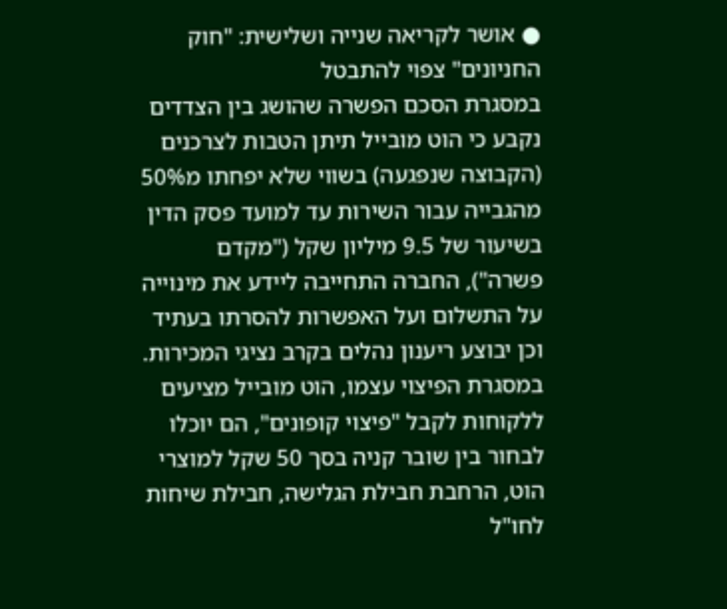● אושר לקריאה שנייה ושלישית: "חוק החניונים" צפוי להתבטל
במסגרת הסכם הפשרה שהושג בין הצדדים נקבע כי הוט מובייל תיתן הטבות לצרכנים (הקבוצה שנפגעה) בשווי שלא יפחתו מ50% מהגבייה עבור השירות עד למועד פסק הדין בשיעור של 9.5 מיליון שקל ("מקדם פשרה"), החברה התחייבה ליידע את מינוייה על התשלום ועל האפשרות להסרתו בעתיד וכן יבוצע ריענון נהלים בקרב נציגי המכירות. במסגרת הפיצוי עצמו, הוט מובייל מציעים ללקוחות לקבל "פיצוי קופונים", הם יוכלו לבחור בין שובר קניה בסך 50 שקל למוצרי הוט, הרחבת חבילת הגלישה, חבילת שיחות לחו"ל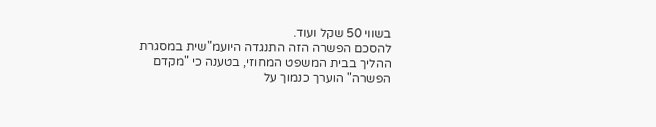בשווי 50 שקל ועוד.
להסכם הפשרה הזה התנגדה היועמ"שית במסגרת ההליך בבית המשפט המחוזי, בטענה כי "מקדם הפשרה" הוערך כנמוך על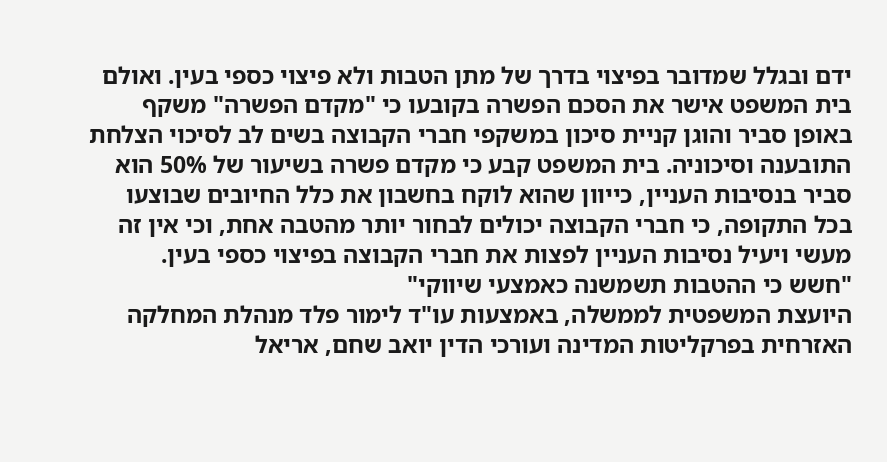ידם ובגלל שמדובר בפיצוי בדרך של מתן הטבות ולא פיצוי כספי בעין. ואולם בית המשפט אישר את הסכם הפשרה בקובעו כי "מקדם הפשרה" משקף באופן סביר והוגן קניית סיכון במשקפי חברי הקבוצה בשים לב לסיכוי הצלחת התובענה וסיכוניה. בית המשפט קבע כי מקדם פשרה בשיעור של 50% הוא סביר בנסיבות העניין, כייוון שהוא לוקח בחשבון את כלל החיובים שבוצעו בכל התקופה, כי חברי הקבוצה יכולים לבחור יותר מהטבה אחת, וכי אין זה מעשי ויעיל נסיבות העניין לפצות את חברי הקבוצה בפיצוי כספי בעין.
"חשש כי ההטבות תשמשנה כאמצעי שיווקי"
היועצת המשפטית לממשלה, באמצעות עו"ד לימור פלד מנהלת המחלקה האזרחית בפרקליטות המדינה ועורכי הדין יואב שחם, אריאל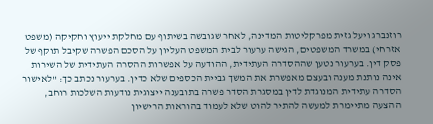רוזנברג ויעל גזית מפרקליטות המדינה, לאחר שגובשה בשיתוף עם מחלקת ייעוץ וחקיקה (משפט אזרחי) במשרד המשפטים, הגישה ערעור לבית המשפט העליון על הסכם הפשרה שקיבל תוקף של פסק דין. בערעור נטען שההסדרה העתידית, ההודעה על אפשרות ההסרה העתידית של השירות אינה נותנת מענה ובעצם מאפשרת את המשך גביית הכספים שלא כדין. בערעור נכתב כך: "לאישור הסדרה עתידית המנוגדת לדין במסגרת הסדר פשרה בתובענה ייצוגית נודעות השלכות רוחב, ההצעה מתיימרת למעשה להתיר להוט שלא לעמוד בהוראות הרישיון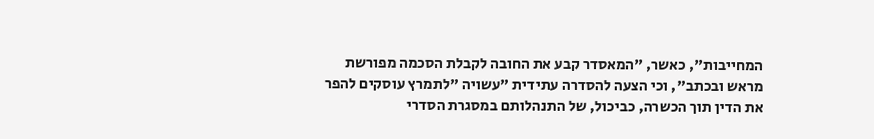המחייבות", כאשר, "המאסדר קבע את החובה לקבלת הסכמה מפורשת מראש ובכתב", וכי הצעה להסדרה עתידית "עשויה "לתמרץ עוסקים להפר את הדין תוך הכשרה, כביכול, של התנהלותם במסגרת הסדרי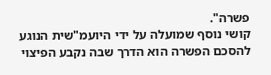פשרה".
קושי נוסף שמועלה על ידי היועמ"שית הנוגע להסכם הפשרה הוא הדרך שבה נקבע הפיצוי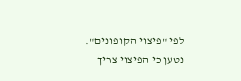לפי "פיצוי הקופונים". נטען כי הפיצוי צריך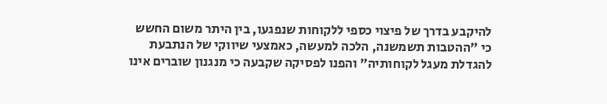להיקבע בדרך של פיצוי כספי ללקוחות שנפגעו, בין היתר משום החשש כי "ההטבות תשמשנה, הלכה למעשה, כאמצעי שיווקי של הנתבעת להגדלת מעגל לקוחותיה" והפנו לפסיקה שקבעה כי מנגנון שוברים אינו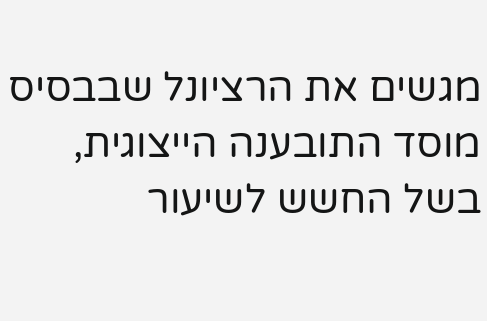מגשים את הרציונל שבבסיס מוסד התובענה הייצוגית, בשל החשש לשיעור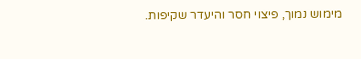מימוש נמוך, פיצוי חסר והיעדר שקיפות.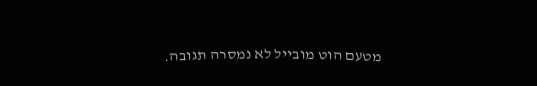מטעם הוט מובייל לא נמסרה תגובה.